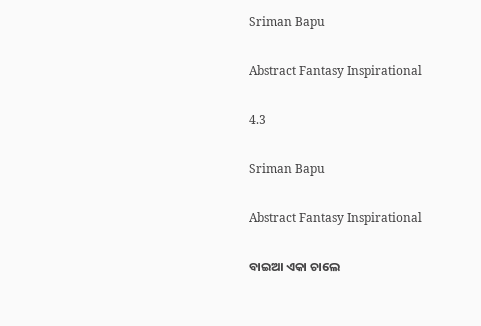Sriman Bapu

Abstract Fantasy Inspirational

4.3

Sriman Bapu

Abstract Fantasy Inspirational

ବାଇଆ ଏକା ଚାଲେ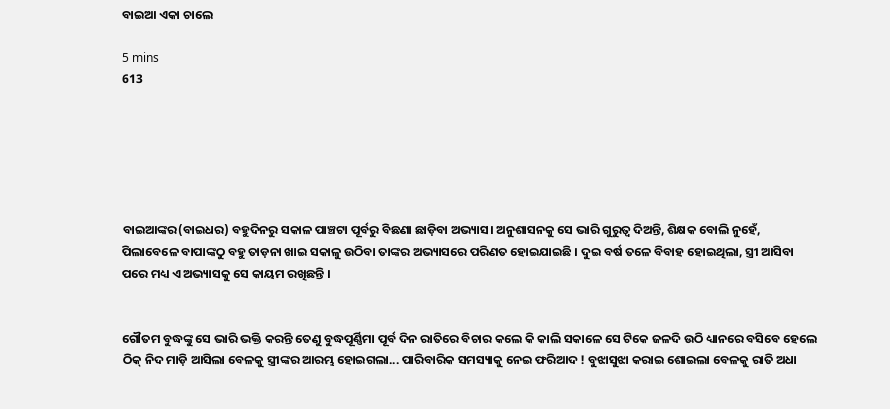ବାଇଆ ଏକା ଚାଲେ

5 mins
613






ବାଇଆଙ୍କର(ବାଇଧର) ବହୁଦିନରୁ ସକାଳ ପାଞ୍ଚଟା ପୂର୍ବରୁ ବିଛଣା ଛାଡ଼ିବା ଅଭ୍ୟାସ। ଅନୁଶାସନକୁ ସେ ଭାରି ଗୁରୁତ୍ୱ ଦିଅନ୍ତି, ଶିକ୍ଷକ ବୋଲି ନୁହେଁ, ପିଲାବେଳେ ବାପାଙ୍କଠୁ ବହୁ ତାଡ଼ନା ଖାଇ ସକାଳୁ ଉଠିବା ତାଙ୍କର ଅଭ୍ୟାସରେ ପରିଣତ ହୋଇଯାଇଛି । ଦୁଇ ବର୍ଷ ତଳେ ବିବାହ ହୋଇଥିଲା, ସ୍ତ୍ରୀ ଆସିବା ପରେ ମଧ୍ୟ ଏ ଅଭ୍ୟାସକୁ ସେ କାୟମ ରଖିଛନ୍ତି ।


ଗୌତମ ବୁଦ୍ଧଙ୍କୁ ସେ ଭାରି ଭକ୍ତି କରନ୍ତି ତେଣୁ ବୁଦ୍ଧପୂର୍ଣ୍ଣିମା ପୂର୍ବ ଦିନ ରାତିରେ ବିଚାର କଲେ କି କାଲି ସକାଳେ ସେ ଟିକେ ଜଳଦି ଉଠି ଧ୍ୟାନରେ ବସିବେ ହେଲେ ଠିକ୍ ନିଦ ମାଡ଼ି ଆସିଲା ବେଳକୁ ସ୍ତ୍ରୀଙ୍କର ଆରମ୍ଭ ହୋଇଗଲା... ପାରିବାରିକ ସମସ୍ୟାକୁ ନେଇ ଫରିଆଦ‌ ! ବୁଝାସୁଝା କରାଇ ଶୋଇଲା ବେଳକୁ ରାତି ଅଧା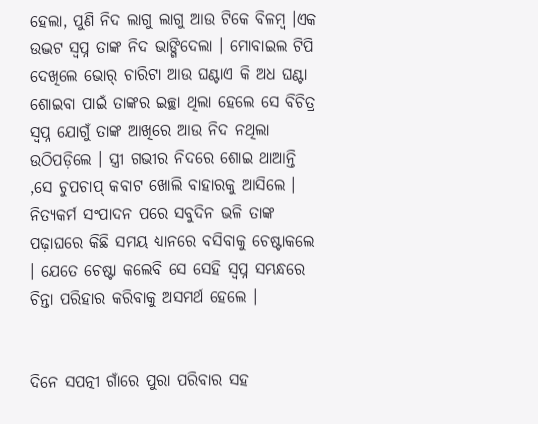ହେଲା, ପୁଣି ନିଦ ଲାଗୁ ଲାଗୁ ଆଉ ଟିକେ ବିଳମ୍ବ ।ଏକ ଉଦ୍ଭଟ ସ୍ୱପ୍ନ ତାଙ୍କ ନିଦ ଭାଙ୍ଗିଦେଲା । ମୋବାଇଲ ଟିପି ଦେଖିଲେ ଭୋର୍ ଚାରିଟା ଆଉ ଘଣ୍ଟାଏ କି ଅଧ ଘଣ୍ଟା ଶୋଇବା ପାଇଁ ତାଙ୍କର ଇଚ୍ଛା ଥିଲା ହେଲେ ସେ ବିଚିତ୍ର ସ୍ୱପ୍ନ ଯୋଗୁଁ ତାଙ୍କ ଆଖିରେ ଆଉ ନିଦ ନଥିଲା ଉଠିପଡ଼ିଲେ । ସ୍ତ୍ରୀ ଗଭୀର ନିଦରେ ଶୋଇ ଥାଆନ୍ତି ,ସେ ଚୁପଚାପ୍ କବାଟ ଖୋଲି ବାହାରକୁ ଆସିଲେ । ନିତ୍ୟକର୍ମ ସଂପାଦନ ପରେ ସବୁଦିନ ଭଳି ତାଙ୍କ ପଢ଼ାଘରେ କିଛି ସମୟ ଧ୍ୟାନରେ ବସିବାକୁ ଚେଷ୍ଟାକଲେ । ଯେତେ ଚେଷ୍ଟା କଲେବି ସେ ସେହି ସ୍ୱପ୍ନ ସମ୍ଭନ୍ଧରେ ଚିନ୍ତା ପରିହାର କରିବାକୁ ଅସମର୍ଥ ହେଲେ ।


ଦିନେ ସପତ୍ନୀ ଗାଁରେ ପୁରା ପରିବାର ସହ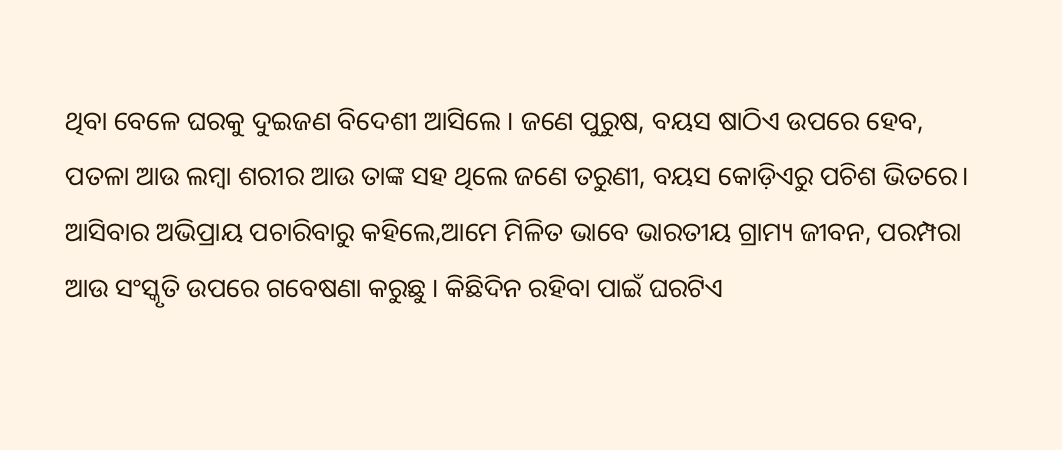ଥିବା ବେଳେ ଘରକୁ ଦୁଇଜଣ ବିଦେଶୀ ଆସିଲେ‌ । ଜଣେ ପୁରୁଷ, ବୟସ ଷାଠିଏ ଉପରେ ହେବ, ପତଳା ଆଉ ଲମ୍ବା ଶରୀର ଆଉ ତାଙ୍କ ସହ ଥିଲେ ଜଣେ ତରୁଣୀ, ବୟସ କୋଡ଼ିଏରୁ ପଚିଶ ଭିତରେ। ଆସିବାର ଅଭିପ୍ରାୟ ପଚାରିବାରୁ କହିଲେ,ଆମେ ମିଳିତ ଭାବେ ଭାରତୀୟ ଗ୍ରାମ୍ୟ ଜୀବନ, ପରମ୍ପରା ଆଉ ସଂସ୍କୃତି ଉପରେ ଗବେଷଣା କରୁଛୁ । କିଛିଦିନ ରହିବା ପାଇଁ ଘରଟିଏ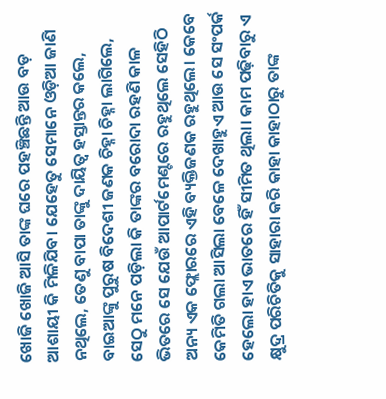ଖୋଜି ଖୋଜି ଆସି ତାଙ୍କ ଘରେ ପହଞ୍ଚିଛନ୍ତି ଆଉ ବଡ଼ ଆଶାୟୀ କି ମିଳିଯିବ। ଯେହେତୁ ସେମାନେ ଓଡ଼ିଆ ଜାଣି ନଥିଲେ, ତେଣୁ ବାପା ତାଙ୍କୁ ଦାୟିତ୍ଵ ହସ୍ତାନ୍ତର କଲେ, ବାଇଆଙ୍କୁ ପୁରୁଷ ବିଦେଶୀ ଜଣକ ଚିହ୍ନା ଚିହ୍ନା ଲାଗିଲେ, ସେଠୁ ମନେ ପଡ଼ିଲା କି ତାଙ୍କର ବରୋଦା ରହଣି କାଳ ଭିତରେ ସେ ଯେଉଁ ଆପାର୍ଟମେଣ୍ଟରେ ରହୁଥିଲେ ସେହିଠି ଅନ୍ୟ ଏକ ଫ୍ଲୋରରେ ଏହି ବ୍ୟକ୍ତିଜଣକ ରହୁଥିଲେ। କେବେ କେମିତି ଗଲା ଆସିଲା ବେଳେ ଦେଖାହୁଏ ଆଉ ସେ ସଂପର୍କ ହେଲୋ ହାଏ ଭାତରେ ହିଁ ସୀମିତ ଥିଲା। କାମ ପଢ଼ିବାରୁ ଏ କ୍ଷୁଦ୍ର ପରିଚିତିକୁ ସାହାରା କରି କାହା କାହାଠାରୁ ତାଙ୍କ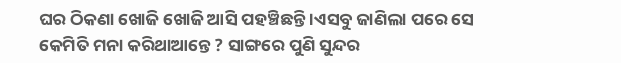ଘର ଠିକଣା ଖୋଜି ଖୋଜି ଆସି ପହଞ୍ଚିଛନ୍ତି ।ଏସବୁ ଜାଣିଲା ପରେ ସେ କେମିତି ମନା କରିଥାଆନ୍ତେ ? ସାଙ୍ଗରେ ପୁଣି ସୁନ୍ଦର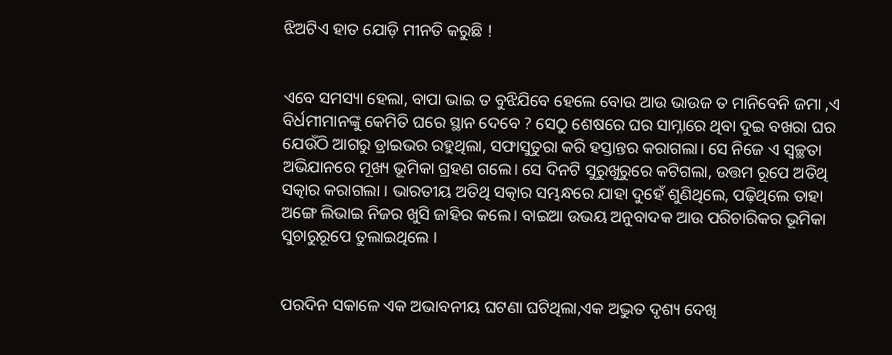ଝିଅଟିଏ ହାତ ଯୋଡ଼ି ମୀନତି କରୁଛି !


ଏବେ ସମସ୍ୟା ହେଲା, ବାପା ଭାଇ ତ ବୁଝିଯିବେ ହେଲେ ବୋଉ ଆଉ ଭାଉଜ ତ ମାନିବେନି ଜମା ,ଏ ବିର୍ଧମୀମାନଙ୍କୁ କେମିତି ଘରେ ସ୍ଥାନ ଦେବେ ? ସେଠୁ ଶେଷରେ ଘର ସାମ୍ନାରେ ଥିବା ଦୁଇ ବଖରା ଘର ଯେଉଁଠି ଆଗରୁ ଡ୍ରାଇଭର ର‌ହୁଥିଲା, ସଫାସୁତୁରା କରି ହସ୍ତାନ୍ତର କରାଗଲା। ସେ ନିଜେ ଏ ସ୍ୱଚ୍ଛତା ଅଭିଯାନରେ ମୂଖ୍ୟ ଭୂମିକା ଗ୍ରହଣ ଗଲେ। ସେ ଦିନଟି ସୁରୁଖୁରୁରେ କଟିଗଲା, ଉତ୍ତମ ରୂପେ ଅତିଥି ସତ୍କାର କରାଗଲା । ଭାରତୀୟ ଅତିଥି ସତ୍କାର ସମ୍ଭନ୍ଧରେ ଯାହା ଦୁହେଁ ଶୁଣିଥିଲେ, ପଢ଼ିଥିଲେ ତାହା ଅଙ୍ଗେ ଲିଭାଇ ନିଜର ଖୁସି ଜାହିର କଲେ। ବାଇଆ ଉଭୟ ଅନୁବାଦକ ଆଉ ପରିଚାରିକର ଭୂମିକା ସୁଚାରୁରୂପେ ତୁଲାଇଥିଲେ ।


ପରଦିନ ସକାଳେ ଏକ ଅଭାବନୀୟ ଘଟଣା ଘଟିଥିଲା,ଏକ ଅଦ୍ଭୁତ ଦୃଶ୍ୟ ଦେଖି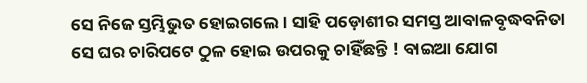ସେ ନିଜେ ସ୍ତମ୍ଭିଭୁତ ହୋଇଗଲେ। ସାହି ପଡ଼ୋଶୀର ସମସ୍ତ ଆବାଳବୃଦ୍ଧବନିତା ସେ ଘର ଚାରିପଟେ ଠୁଳ ହୋଇ ଉପରକୁ ଚାହିଁଛନ୍ତି ! ବାଇଆ ଯୋଗ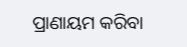ପ୍ରାଣାୟମ କରିବା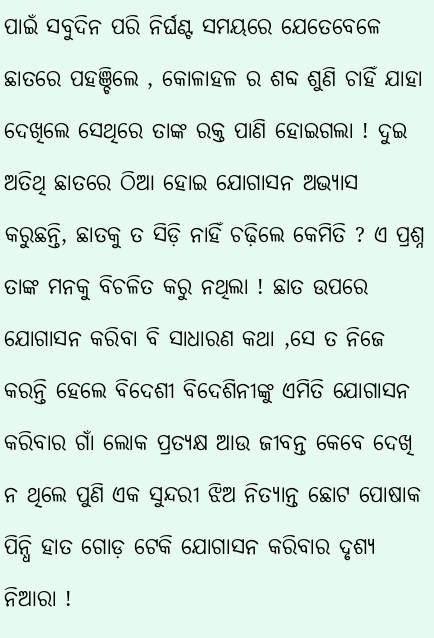ପାଇଁ ସବୁଦିନ ପରି ନିର୍ଘଣ୍ଟ ସମୟରେ ଯେତେବେଳେ ଛାତରେ ପହଞ୍ଚିଲେ , କୋଳାହଳ ର ଶବ୍ଦ ଶୁଣି ଚାହିଁ ଯାହା ଦେଖିଲେ ସେଥିରେ ତାଙ୍କ ରକ୍ତ ପାଣି ହୋଇଗଲା ! ଦୁଇ ଅତିଥି ଛାତରେ ଠିଆ ହୋଇ ଯୋଗାସନ ଅଭ୍ୟାସ କରୁଛନ୍ତି, ଛାତକୁ ତ ସିଡ଼ି ନାହିଁ ଚଢ଼ିଲେ କେମିତି ? ଏ ପ୍ରଶ୍ନ ତାଙ୍କ ମନକୁ ବିଚଳିତ କରୁ ନଥିଲା ! ଛାତ ଉପରେ ଯୋଗାସନ କରିବା ବି ସାଧାରଣ କଥା ,ସେ ତ ନିଜେ କରନ୍ତି ହେଲେ ବିଦେଶୀ ବିଦେଶିନୀଙ୍କୁ ଏମିତି ଯୋଗାସନ କରିବାର ଗାଁ ଲୋକ ପ୍ରତ୍ୟକ୍ଷ ଆଉ ଜୀବନ୍ତ କେବେ ଦେଖି ନ ଥିଲେ ପୁଣି ଏକ ସୁନ୍ଦରୀ ଝିଅ ନିତ୍ୟାନ୍ତ ଛୋଟ ପୋଷାକ ପିନ୍ଧି ହାତ ଗୋଡ଼ ଟେକି ଯୋଗାସନ କରିବାର ଦୃଶ୍ୟ ନିଆରା !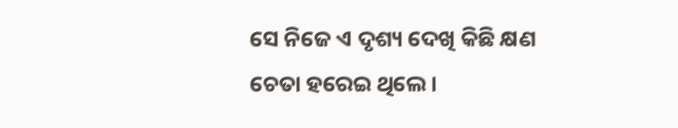ସେ ନିଜେ ଏ ଦୃଶ୍ୟ ଦେଖି କିଛି କ୍ଷଣ ଚେତା ହରେଇ ଥିଲେ ।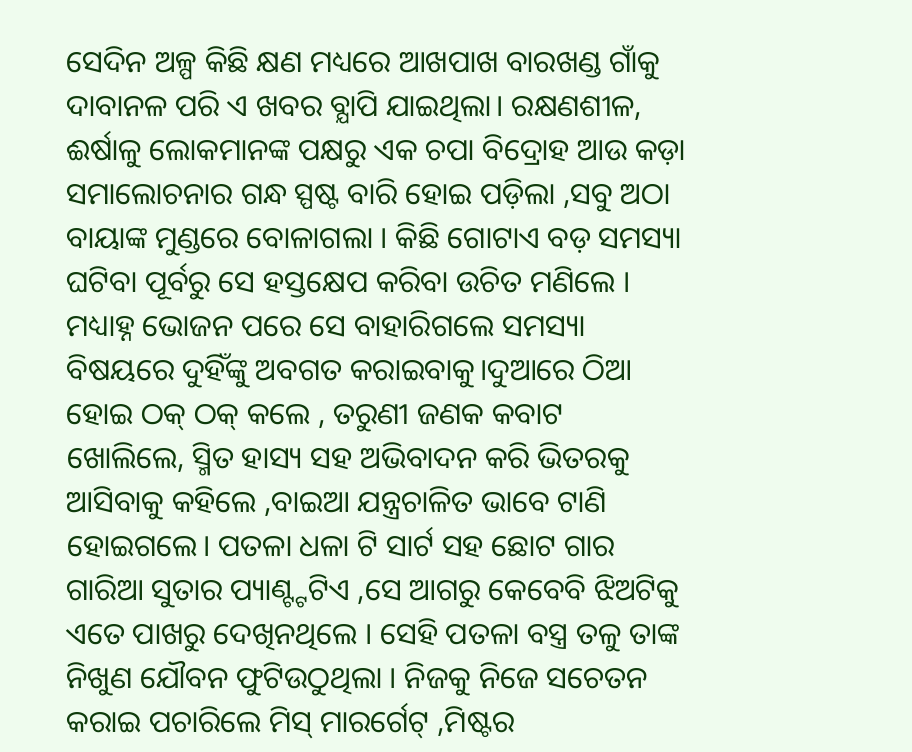ସେଦିନ ଅଳ୍ପ କିଛି କ୍ଷଣ ମଧ୍ୟରେ ଆଖପାଖ ବାରଖଣ୍ଡ ଗାଁକୁ ଦାବାନଳ ପରି ଏ ଖବର ବ୍ଯାପି ଯାଇଥିଲା। ରକ୍ଷଣଶୀଳ, ଈର୍ଷାଳୁ ଲୋକମାନଙ୍କ ପକ୍ଷରୁ ଏକ ଚପା ବିଦ୍ରୋହ ଆଉ କଡ଼ା ସମାଲୋଚନାର ଗନ୍ଧ ସ୍ପଷ୍ଟ ବାରି ହୋଇ ପଡ଼ିଲା ,ସବୁ ଅଠା ବାୟାଙ୍କ ମୁଣ୍ଡରେ ବୋଳାଗଲା । କିଛି ଗୋଟାଏ ବଡ଼ ସମସ୍ୟା ଘଟିବା ପୂର୍ବରୁ ସେ ହସ୍ତକ୍ଷେପ କରିବା ଉଚିତ ମଣିଲେ । ମଧ୍ୟାହ୍ନ ଭୋଜନ ପରେ ସେ ବାହାରିଗଲେ ସମସ୍ୟା ବିଷୟରେ ଦୁହିଁଙ୍କୁ ଅବଗତ କରାଇବାକୁ।ଦୁଆରେ ଠିଆ ହୋଇ ଠକ୍ ଠକ୍ କଲେ , ତରୁଣୀ ଜଣକ କବାଟ ଖୋଲିଲେ, ସ୍ମିତ ହାସ୍ୟ ସହ ଅଭିବାଦନ କରି ଭିତରକୁ ଆସିବାକୁ କହିଲେ ,ବାଇଆ ଯନ୍ତ୍ରଚାଳିତ ଭାବେ ଟାଣି ହୋଇଗଲେ। ପତଳା ଧଳା ଟି ସାର୍ଟ ସହ ଛୋଟ ଗାର ଗାରିଆ ସୁତାର ପ୍ୟାଣ୍ଟ୍ଟଟିଏ ,ସେ ଆଗରୁ କେବେବି ଝିଅଟିକୁ ଏତେ ପାଖରୁ ଦେଖିନଥିଲେ । ସେହି ପତଳା ବସ୍ତ୍ର ତଳୁ ତାଙ୍କ ନିଖୁଣ ଯୌବନ ଫୁଟିଉଠୁଥିଲା । ନିଜକୁ ନିଜେ ସଚେତନ କରାଇ ପଚାରିଲେ ମିସ୍ ମାରର୍ଗେଟ୍ ,ମିଷ୍ଟର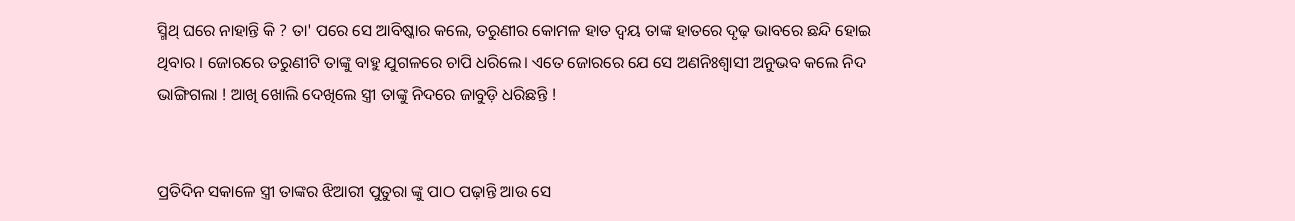ସ୍ମିଥ୍ ଘରେ ନାହାନ୍ତି କି ? ତା' ପରେ ସେ ଆବିଷ୍କାର କଲେ, ତରୁଣୀର କୋମଳ ହାତ ଦ୍ୱୟ ତାଙ୍କ ହାତରେ ଦୃଢ଼ ଭାବରେ ଛନ୍ଦି ହୋଇ ଥିବାର । ଜୋରରେ ତରୁଣୀଟି ତାଙ୍କୁ ବାହୁ ଯୁଗଳରେ ଚାପି ଧରିଲେ। ଏତେ ଜୋରରେ ଯେ ସେ ଅଣନିଃଶ୍ବାସୀ ଅନୁଭବ କଲେ ନିଦ ଭାଙ୍ଗିଗଲା ! ଆଖି ଖୋଲି ଦେଖିଲେ ସ୍ତ୍ରୀ ତାଙ୍କୁ ନିଦରେ ଜାବୁଡ଼ି ଧରିଛନ୍ତି !


ପ୍ରତିଦିନ ସକାଳେ ସ୍ତ୍ରୀ ତାଙ୍କର ଝିଆରୀ ପୁତୁରା ଙ୍କୁ ପାଠ ପଢ଼ାନ୍ତି ଆଉ ସେ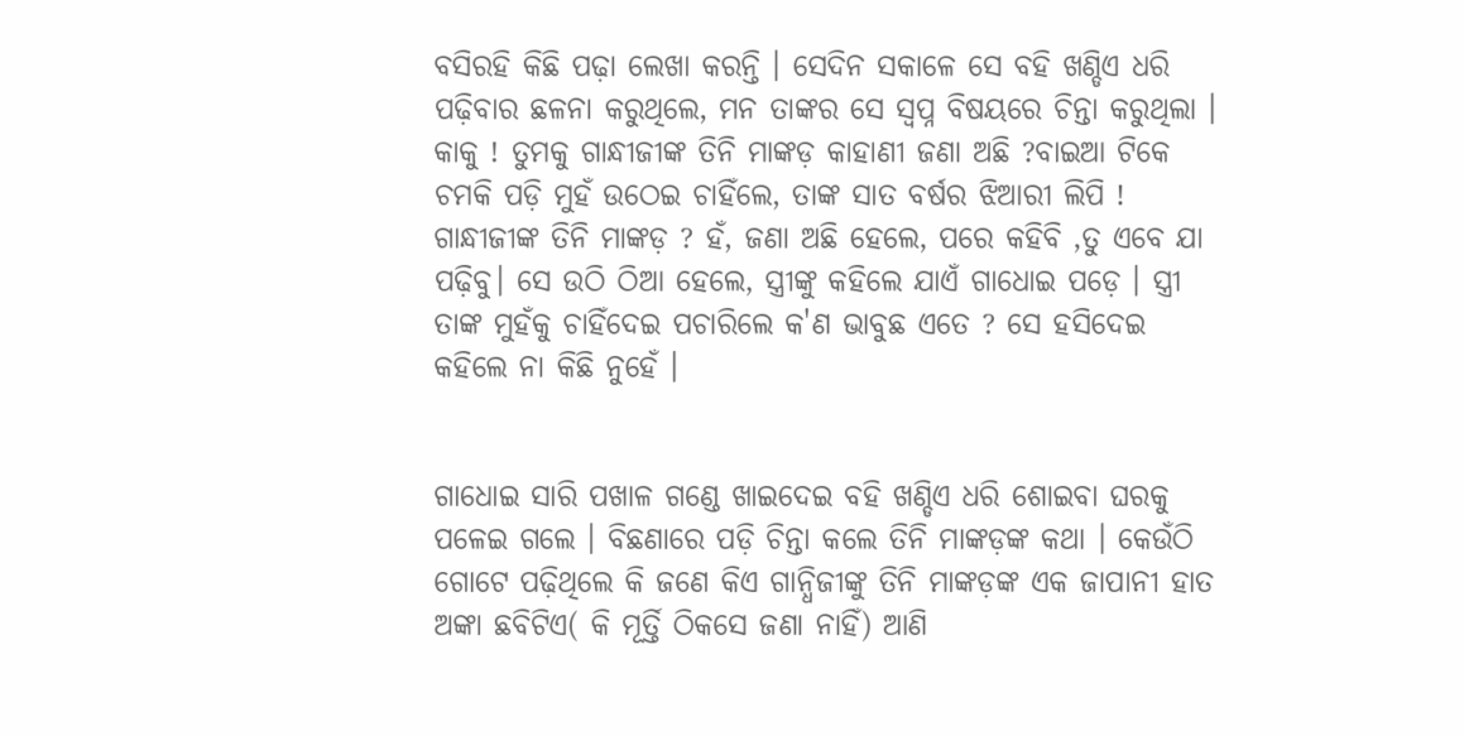ବସିରହି କିଛି ପଢ଼ା ଲେଖା କରନ୍ତି । ସେଦିନ ସକାଳେ ସେ ବହି ଖଣ୍ଡିଏ ଧରି ପଢ଼ିବାର ଛଳନା କରୁଥିଲେ, ମନ ତାଙ୍କର ସେ ସ୍ୱପ୍ନ ବିଷୟରେ ଚିନ୍ତା କରୁଥିଲା । କାକୁ ! ତୁମକୁ ଗାନ୍ଧୀଜୀଙ୍କ ତିନି ମାଙ୍କଡ଼ କାହାଣୀ ଜଣା ଅଛି ?ବାଇଆ ଟିକେ ଚମକି ପଡ଼ି ମୁହଁ ଉଠେଇ ଚାହିଁଲେ, ତାଙ୍କ ସାତ ବର୍ଷର ଝିଆରୀ ଲିପି ! ଗାନ୍ଧୀଜୀଙ୍କ ତିନି ମାଙ୍କଡ଼ ? ହଁ, ଜଣା ଅଛି ହେଲେ, ପରେ କହିବି ,ତୁ ଏବେ ଯା ପଢ଼ିବୁ। ସେ ଉଠି ଠିଆ ହେଲେ, ସ୍ତ୍ରୀଙ୍କୁ କହିଲେ ଯାଏଁ ଗାଧୋଇ ପଡ଼େ । ସ୍ତ୍ରୀ ତାଙ୍କ ମୁହଁକୁ ଚାହିଁଦେଇ ପଚାରିଲେ କ'ଣ ଭାବୁଛ ଏତେ ? ସେ ହସିଦେଇ କହିଲେ ନା କିଛି ନୁହେଁ ।


ଗାଧୋଇ ସାରି ପଖାଳ ଗଣ୍ଡେ ଖାଇଦେଇ ବହି ଖଣ୍ଡିଏ ଧରି ଶୋଇବା ଘରକୁ ପଳେଇ ଗଲେ । ବିଛଣାରେ ପଡ଼ି ଚିନ୍ତା କଲେ ତିନି ମାଙ୍କଡ଼ଙ୍କ କଥା । କେଉଁଠି ଗୋଟେ ପଢ଼ିଥିଲେ କି ଜଣେ କିଏ ଗାନ୍ଧିଜୀଙ୍କୁ ତିନି ମାଙ୍କଡ଼ଙ୍କ ଏକ ଜାପାନୀ ହାତ ଅଙ୍କା ଛବିଟିଏ( କି ମୂର୍ତ୍ତି ଠିକସେ ଜଣା ନାହିଁ) ଆଣି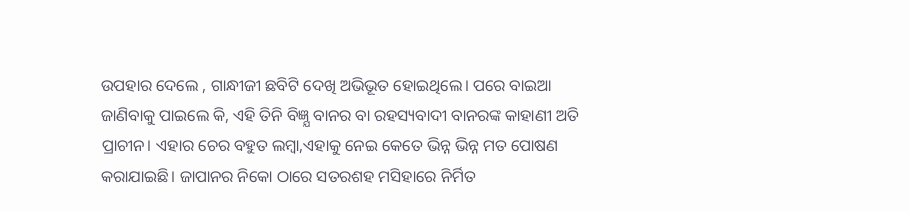ଉପହାର ଦେଲେ , ଗାନ୍ଧୀଜୀ ଛବିଟି ଦେଖି ଅଭିଭୂତ ହୋଇଥିଲେ। ପରେ ବାଇଆ ଜାଣିବାକୁ ପାଇଲେ କି, ଏହି ତିନି ବିଜ୍ଞ୍ଯ ବାନର ବା ରହସ୍ୟବାଦୀ ବାନରଙ୍କ କାହାଣୀ ଅତି ପ୍ରାଚୀନ। ଏହାର ଚେର ବହୁତ ଲମ୍ବା,ଏହାକୁ ନେଇ କେତେ ଭିନ୍ନ ଭିନ୍ନ ମତ ପୋଷଣ କରାଯାଇଛି। ଜାପାନର ନିକୋ ଠାରେ ସତରଶହ ମସିହାରେ ନିର୍ମିତ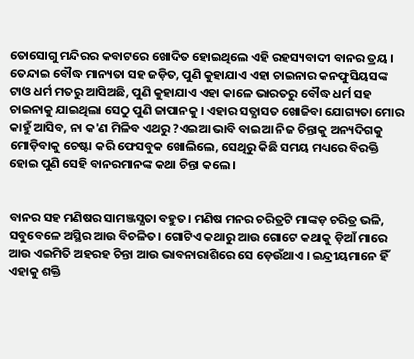ତୋସୋଗୁ ମନ୍ଦିରର କବାଟରେ ଖୋଦିତ ହୋଇଥିଲେ ଏହି ରହସ୍ୟବାଦୀ ବାନର ତ୍ରୟ । ତେନ୍ଦାଇ ବୌଦ୍ଧ ମାନ୍ୟତା ସହ ଜଡ଼ିତ, ପୁଣି କୁହାଯାଏ ଏହା ଚାଇନାର କନଫୁସିୟସଙ୍କ ଟାଓ ଧର୍ମ ମତରୁ ଆସିଅଛି, ପୁଣି କୁହାଯାଏ ଏହା କାଳେ ଭାରତରୁ ବୌଦ୍ଧ ଧର୍ମ ସହ ଚାଇନାକୁ ଯାଇଥିଲା ସେଠୁ ପୁଣି ଜାପାନକୁ । ଏହାର ସତ୍ଯାସତ ଖୋଜିବା ଯୋଗ୍ୟତା ମୋର କାହୁଁ ଆସିବ, ନା କ'ଣ ମିଳିବ ଏଥରୁ ?ଏଇଆ ଭାବି ବାଇଆ ନିଜ ଚିନ୍ତାକୁ ଅନ୍ୟଦିଗକୁ ମୋଡ଼ିବାକୁ ଚେଷ୍ଟା କରି ଫେସବୁକ ଖୋଲିଲେ, ସେଥିରୁ କିଛି ସମୟ ମଧ୍ୟରେ ବିରକ୍ତି ହୋଇ ପୁଣି ସେହି ବାନରମାନଙ୍କ କଥା ଚିନ୍ତା କଲେ ।


ବାନର ସହ ମଣିଷର ସାମଞ୍ଜସ୍ଯତା ବହୁତ। ମଣିଷ ମନର ଚରିତ୍ରଟି ମାଙ୍କଡ଼ ଚରିତ୍ର ଭଳି, ସବୁବେଳେ ଅସ୍ଥିର ଆଉ ବିଚଳିତ। ଗୋଟିଏ କଥାରୁ ଆଉ ଗୋଟେ କଥାକୁ ଡ଼ିଆଁ ମାରେ ଆଉ ଏଇମିତି ଅହରହ ଚିନ୍ତା ଆଉ ଭାବନାରାଶିରେ ସେ ଡ଼େଉଁଥାଏ । ଇନ୍ଦ୍ରୀୟମାନେ ହିଁ ଏହାକୁ ଶକ୍ତି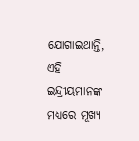ଯୋଗାଇଥାନ୍ତି, ଏହି ଇନ୍ଦ୍ରୀୟମାନଙ୍କ ମଧ୍ୟରେ ମୂଖ୍ୟ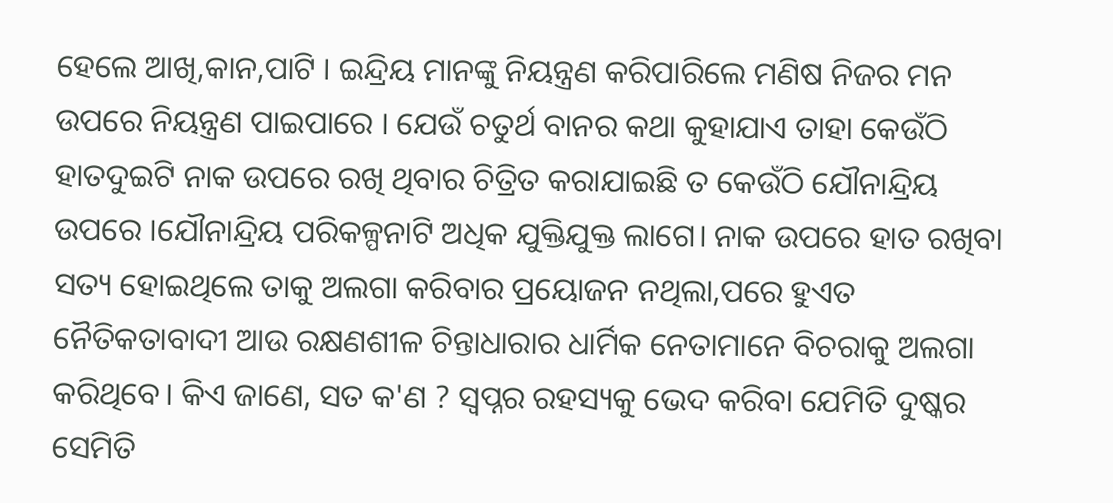ହେଲେ ଆଖି,କାନ,ପାଟି । ଇନ୍ଦ୍ରିୟ ମାନଙ୍କୁ ନିୟନ୍ତ୍ରଣ କରିପାରିଲେ ମଣିଷ ନିଜର ମନ ଉପରେ ନିୟନ୍ତ୍ରଣ ପାଇପାରେ । ଯେଉଁ ଚତୁର୍ଥ ବାନର କଥା କୁହାଯାଏ ତାହା କେଉଁଠି ହାତଦୁଇଟି ନାକ ଉପରେ ରଖି ଥିବାର ଚିତ୍ରିତ କରାଯାଇଛି ତ କେଉଁଠି ଯୌନାନ୍ଦ୍ରିୟ ଉପରେ ।ଯୌନାନ୍ଦ୍ରିୟ ପରିକଳ୍ପନାଟି ଅଧିକ ଯୁକ୍ତିଯୁକ୍ତ ଲାଗେ। ନାକ ଉପରେ ହାତ ରଖିବା ସତ୍ୟ ହୋଇଥିଲେ ତାକୁ ଅଲଗା କରିବାର ପ୍ରୟୋଜନ ନଥିଲା,ପରେ ହୁଏତ ନୈତିକତାବାଦୀ ଆଉ ରକ୍ଷଣଶୀଳ ଚିନ୍ତାଧାରାର ଧାର୍ମିକ ନେତାମାନେ ବିଚରାକୁ ଅଲଗା କରିଥିବେ। କିଏ ଜାଣେ, ସତ କ'ଣ ? ସ୍ୱପ୍ନର ରହସ୍ୟକୁ ଭେଦ କରିବା ଯେମିତି ଦୁଷ୍କର ସେମିତି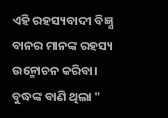ଏହି ରହସ୍ୟବାଦୀ ବିଜ୍ଞ୍ଯ ବାନର ମାନଙ୍କ ରହସ୍ୟ ଉନ୍ମୋଚନ କରିବା। ବୁଦ୍ଧଙ୍କ ବାଣି ଥିଲା "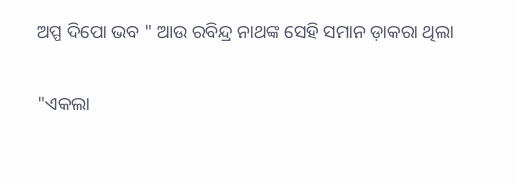ଅପ୍ପ ଦିପୋ ଭବ " ଆଉ ରବିନ୍ଦ୍ର ନାଥଙ୍କ ସେହି ସମାନ ଡ଼ାକରା ଥିଲା

"ଏକଲା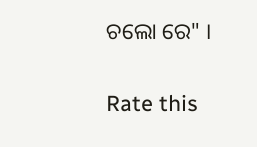ଚଲୋ ରେ" ।


Rate this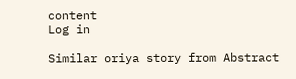content
Log in

Similar oriya story from Abstract